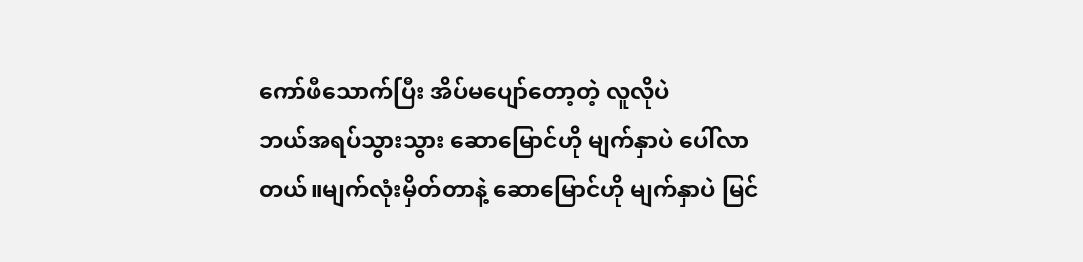ကော်ဖီသောက်ပြီး အိပ်မပျော်တော့တဲ့ လူလိုပဲ
ဘယ်အရပ်သွားသွား ဆောမြောင်ဟို မျက်နှာပဲ ပေါ်လာတယ်။မျက်လုံးမှိတ်တာနဲ့ ဆောမြောင်ဟို မျက်နှာပဲ မြင်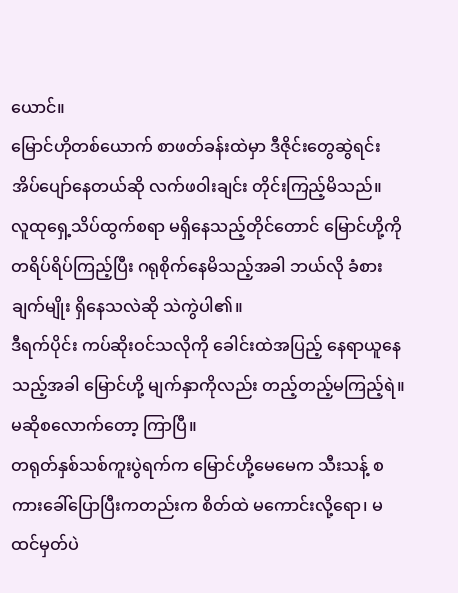ယောင်။
မြောင်ဟိုတစ်ယောက် စာဖတ်ခန်းထဲမှာ ဒီဇိုင်းတွေဆွဲရင်း အိပ်ပျော်နေတယ်ဆို လက်ဖဝါးချင်း တိုင်းကြည့်မိသည်။
လူထုရှေ့သိပ်ထွက်စရာ မရှိနေသည့်တိုင်တောင် မြောင်ဟို့ကို တရိပ်ရိပ်ကြည့်ပြီး ဂရုစိုက်နေမိသည့်အခါ ဘယ်လို ခံစားချက်မျိုး ရှိနေသလဲဆို သဲကွဲပါ၏။
ဒီရက်ပိုင်း ကပ်ဆိုးဝင်သလိုကို ခေါင်းထဲအပြည့် နေရာယူနေသည့်အခါ မြောင်ဟို့ မျက်နှာကိုလည်း တည့်တည့်မကြည့်ရဲ။
မဆိုစလောက်တော့ ကြာပြီ။
တရုတ်နှစ်သစ်ကူးပွဲရက်က မြောင်ဟို့မေမေက သီးသန့် စကားခေါ်ပြောပြီးကတည်းက စိတ်ထဲ မကောင်းလို့ရော၊ မထင်မှတ်ပဲ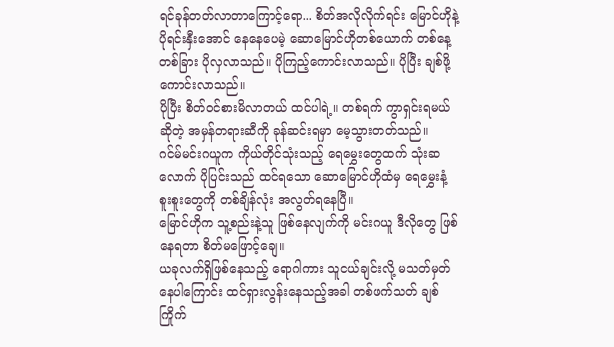ရင်ခုန်တတ်လာတာကြောင့်ရော... စိတ်အလိုလိုက်ရင်း မြောင်ဟိုနဲ့ ပိုရင်းနှီးအောင် နေနေပေမဲ့ ဆောမြောင်ဟိုတစ်ယောက် တစ်နေ့တစ်ခြား ပိုလှလာသည်။ ပိုကြည့်ကောင်းလာသည်။ ပိုပြီး ချစ်ဖို့ကောင်းလာသည်။
ပိုပြီး စိတ်ဝင်စားမိလာတယ် ထင်ပါရဲ့။ တစ်ရက် ကွာရှင်းရမယ်ဆိုတဲ့ အမှန်တရားဆီကို ခုန်ဆင်းရမှာ မေ့သွားတတ်သည်။
ဂင်မ်မင်းဂယူက ကိုယ်တိုင်သုံးသည့် ရေမွှေးတွေထက် သုံးဆလောက် ပိုပြင်းသည် ထင်ရသော ဆောမြောင်ဟိုထံမှ ရေမွှေးနံ့ စူးစူးတွေကို တစ်ချိန်လုံး အလွတ်ရနေပြီ။
မြောင်ဟိုက သူ့စည်းနဲ့သူ ဖြစ်နေလျက်ကို မင်းဂယူ ဒီလိုတွေ ဖြစ်နေရတာ စိတ်မဖြောင့်ချေ။
ယခုလက်ရှိဖြစ်နေသည့် ရောဂါကား သူငယ်ချင်းလို့ မသတ်မှတ်နေပါကြောင်း ထင်ရှားလွန်းနေသည့်အခါ တစ်ဖက်သတ် ချစ်ကြိုက်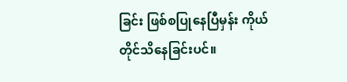ခြင်း ဖြစ်စပြုနေပြီမှန်း ကိုယ်တိုင်သိနေခြင်းပင်။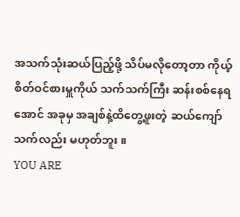အသက်သုံးဆယ်ပြည့်ဖို့ သိပ်မလိုတော့တာ ကိုယ့်စိတ်ဝင်စားမှူကိုယ် သက်သက်ကြီး ဆန်းစစ်နေရအောင် အခုမှ အချစ်နဲ့ထိတွေ့ဖူးတဲ့ ဆယ်ကျော်သက်လည်း မဟုတ်ဘူး။
YOU ARE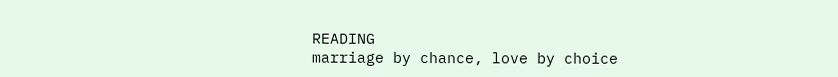READING
marriage by chance, love by choice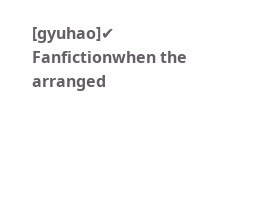[gyuhao]✔
Fanfictionwhen the arranged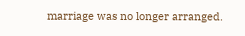marriage was no longer arranged.